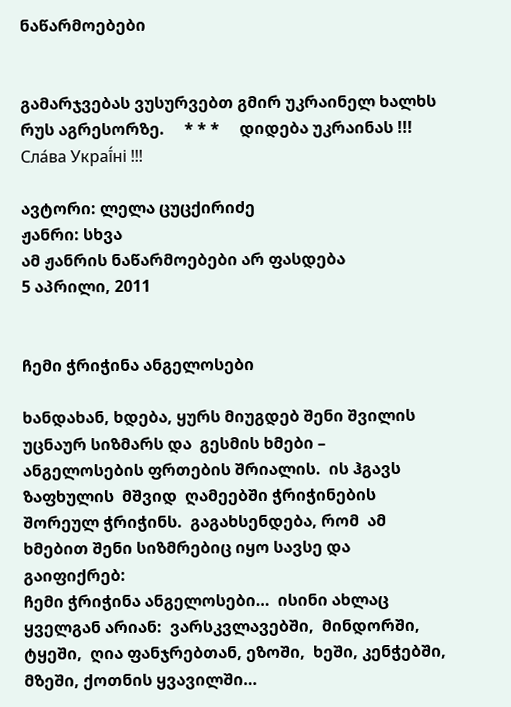ნაწარმოებები


გამარჯვებას ვუსურვებთ გმირ უკრაინელ ხალხს რუს აგრესორზე.     * * *     დიდება უკრაინას !!! Сла́ва Украї́ні !!!

ავტორი: ლელა ცუცქირიძე
ჟანრი: სხვა
ამ ჟანრის ნაწარმოებები არ ფასდება
5 აპრილი, 2011


ჩემი ჭრიჭინა ანგელოსები

ხანდახან, ხდება, ყურს მიუგდებ შენი შვილის უცნაურ სიზმარს და  გესმის ხმები –  ანგელოსების ფრთების შრიალის.  ის ჰგავს ზაფხულის  მშვიდ  ღამეებში ჭრიჭინების  შორეულ ჭრიჭინს.  გაგახსენდება, რომ  ამ ხმებით შენი სიზმრებიც იყო სავსე და  გაიფიქრებ:
ჩემი ჭრიჭინა ანგელოსები…  ისინი ახლაც ყველგან არიან:  ვარსკვლავებში,  მინდორში,  ტყეში,  ღია ფანჯრებთან, ეზოში,  ხეში, კენჭებში,  მზეში, ქოთნის ყვავილში…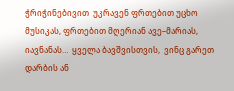ჭრიჭინებივით  უკრავენ ფრთებით უცხო მუსიკას, ფრთებით მღერიან ავე–მარიას, იავნანას…  ყველა ბავშვისთვის,  ვინც გარეთ დარბის ან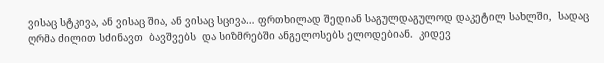ვისაც სტკივა, ან ვისაც შია, ან ვისაც სცივა… ფრთხილად შედიან საგულდაგულოდ დაკეტილ სახლში,  სადაც ღრმა ძილით სძინავთ  ბავშვებს  და სიზმრებში ანგელოსებს ელოდებიან.  კიდევ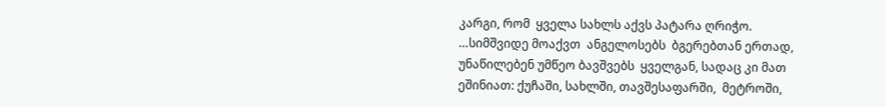კარგი, რომ  ყველა სახლს აქვს პატარა ღრიჭო.
…სიმშვიდე მოაქვთ  ანგელოსებს  ბგერებთან ერთად,  უნაწილებენ უმწეო ბავშვებს  ყველგან, სადაც კი მათ ეშინიათ: ქუჩაში, სახლში, თავშესაფარში,  მეტროში,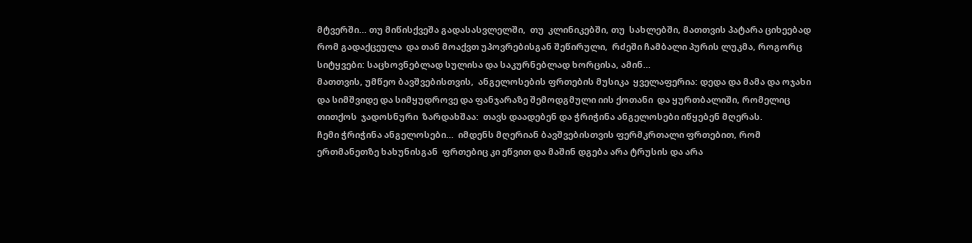მტვერში… თუ მიწისქვეშა გადასასვლელში,  თუ  კლინიკებში, თუ  სახლებში, მათთვის პატარა ციხეებად რომ გადაქცეულა  და თან მოაქვთ უპოვრებისგან შეწირული,  რძეში ჩამბალი პურის ლუკმა, როგორც სიტყვები: საცხოვნებლად სულისა და საკურნებლად ხორცისა, ამინ…
მათთვის, უმწეო ბავშვებისთვის,  ანგელოსების ფრთების მუსიკა  ყველაფერია: დედა და მამა და ოჯახი და სიმშვიდე და სიმყუდროვე და ფანჯარაზე შემოდგმული იის ქოთანი  და ყურთბალიში, რომელიც თითქოს  ჯადოსნური  ზარდახშაა:  თავს დაადებენ და ჭრიჭინა ანგელოსები იწყებენ მღერას.
ჩემი ჭრიჭინა ანგელოსები…  იმდენს მღერიან ბავშვებისთვის ფერმკრთალი ფრთებით, რომ ერთმანეთზე ხახუნისგან  ფრთებიც კი ეწვით და მაშინ დგება არა ტრუსის და არა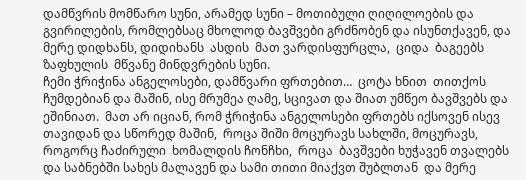დამწვრის მომწარო სუნი, არამედ სუნი – მოთიბული ღიღილოების და გვირილების, რომლებსაც მხოლოდ ბავშვები გრძნობენ და ისუნთქავენ, და მერე დიდხანს, დიდიხანს  ასდის  მათ ვარდისფურცლა,  ციდა  ბაგეებს  ზაფხულის  მწვანე მინდვრების სუნი.
ჩემი ჭრიჭინა ანგელოსები, დამწვარი ფრთებით…  ცოტა ხნით  თითქოს  ჩუმდებიან და მაშინ, ისე მრუმეა ღამე, სცივათ და შიათ უმწეო ბავშვებს და ეშინიათ.  მათ არ იციან, რომ ჭრიჭინა ანგელოსები ფრთებს იქსოვენ ისევ თავიდან და სწორედ მაშინ,  როცა შიში მოცურავს სახლში, მოცურავს, როგორც ჩაძირული  ხომალდის ჩონჩხი,  როცა  ბავშვები ხუჭავენ თვალებს და საბნებში სახეს მალავენ და სამი თითი მიაქვთ შუბლთან  და მერე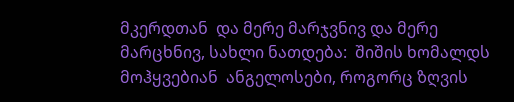მკერდთან  და მერე მარჯვნივ და მერე მარცხნივ, სახლი ნათდება:  შიშის ხომალდს მოჰყვებიან  ანგელოსები, როგორც ზღვის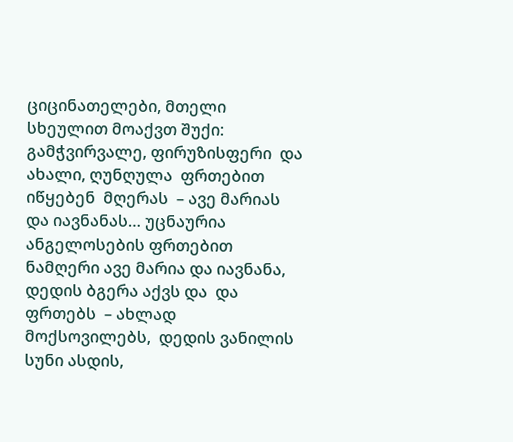ციცინათელები, მთელი სხეულით მოაქვთ შუქი: გამჭვირვალე, ფირუზისფერი  და ახალი, ღუნღულა  ფრთებით იწყებენ  მღერას  – ავე მარიას  და იავნანას… უცნაურია ანგელოსების ფრთებით ნამღერი ავე მარია და იავნანა, დედის ბგერა აქვს და  და ფრთებს  – ახლად მოქსოვილებს,  დედის ვანილის სუნი ასდის,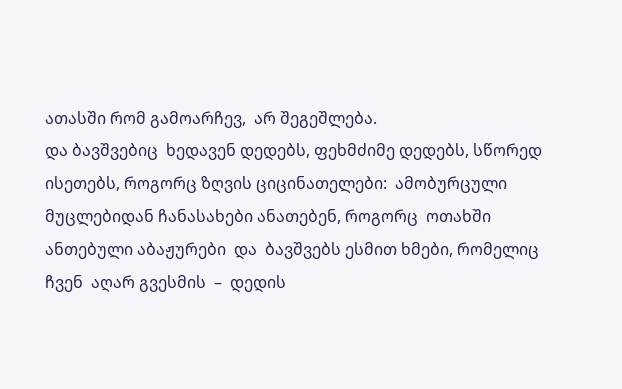ათასში რომ გამოარჩევ,  არ შეგეშლება.
და ბავშვებიც  ხედავენ დედებს, ფეხმძიმე დედებს, სწორედ ისეთებს, როგორც ზღვის ციცინათელები:  ამობურცული მუცლებიდან ჩანასახები ანათებენ, როგორც  ოთახში  ანთებული აბაჟურები  და  ბავშვებს ესმით ხმები, რომელიც ჩვენ  აღარ გვესმის  –  დედის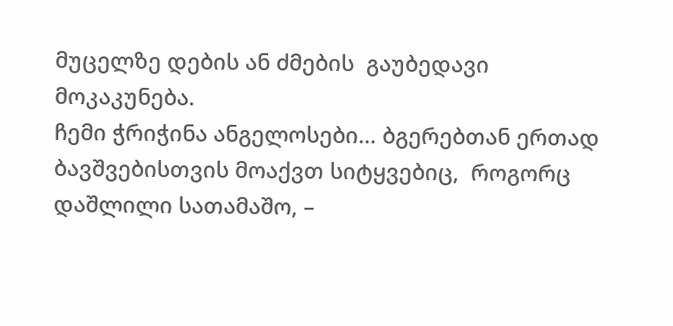მუცელზე დების ან ძმების  გაუბედავი მოკაკუნება.
ჩემი ჭრიჭინა ანგელოსები… ბგერებთან ერთად ბავშვებისთვის მოაქვთ სიტყვებიც,  როგორც დაშლილი სათამაშო, –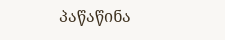პაწაწინა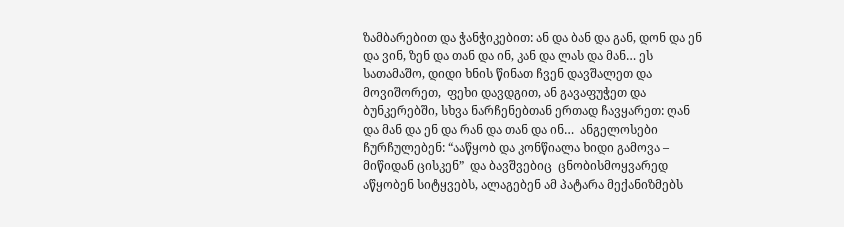ზამბარებით და ჭანჭიკებით: ან და ბან და გან, დონ და ენ და ვინ, ზენ და თან და ინ, კან და ლას და მან… ეს სათამაშო, დიდი ხნის წინათ ჩვენ დავშალეთ და მოვიშორეთ,  ფეხი დავდგით, ან გავაფუჭეთ და  ბუნკერებში, სხვა ნარჩენებთან ერთად ჩავყარეთ: ღან  და მან და ენ და რან და თან და ინ…  ანგელოსები ჩურჩულებენ: “ააწყობ და კონწიალა ხიდი გამოვა –  მიწიდან ცისკენ”  და ბავშვებიც  ცნობისმოყვარედ აწყობენ სიტყვებს, ალაგებენ ამ პატარა მექანიზმებს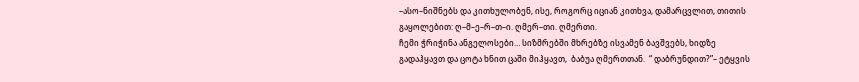–ასო–ნიშნებს და კითხულობენ, ისე, როგორც იციან კითხვა, დამარცვლით, თითის გაყოლებით: ღ–მ–ე–რ–თ–ი. ღმერ–თი. ღმერთი.
ჩემი ჭრიჭინა ანგელოსები… სიზმრებში მხრებზე ისვამენ ბავშვებს, ხიდზე გადაჰყავთ და ცოტა ხნით ცაში მიჰყავთ,  ბაბუა ღმერთთან.  “ დაბრუნდით?”– ეტყვის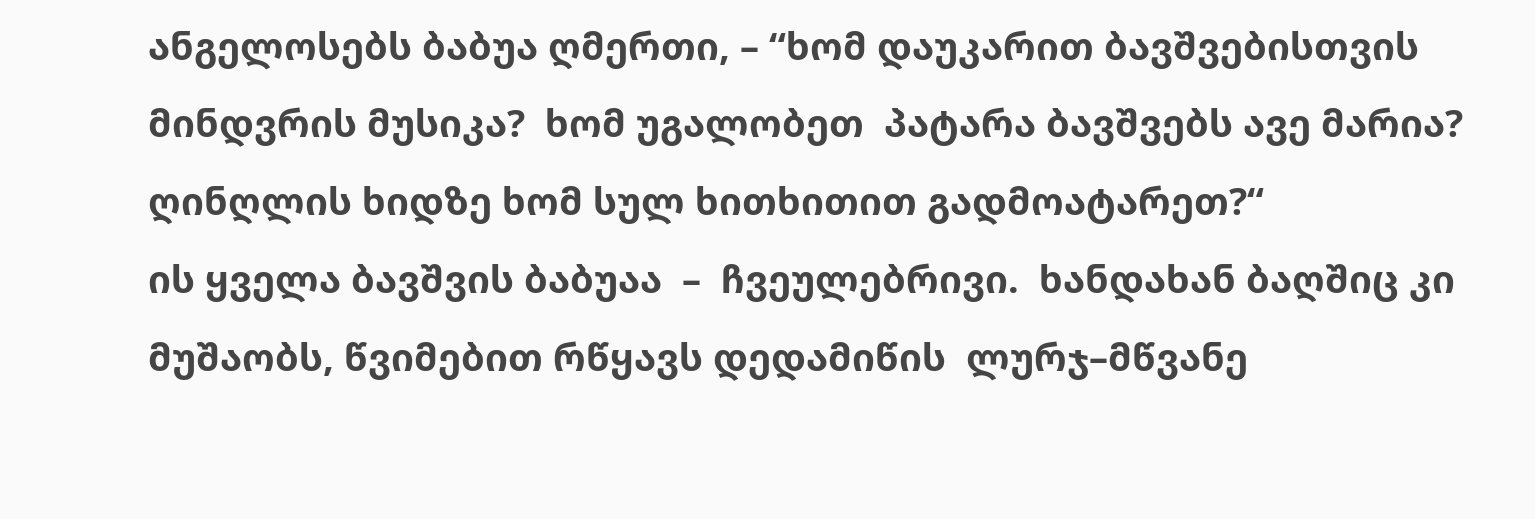ანგელოსებს ბაბუა ღმერთი, – “ხომ დაუკარით ბავშვებისთვის მინდვრის მუსიკა?  ხომ უგალობეთ  პატარა ბავშვებს ავე მარია? ღინღლის ხიდზე ხომ სულ ხითხითით გადმოატარეთ?“
ის ყველა ბავშვის ბაბუაა  –  ჩვეულებრივი.  ხანდახან ბაღშიც კი მუშაობს, წვიმებით რწყავს დედამიწის  ლურჯ–მწვანე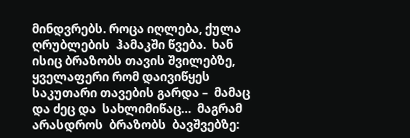მინდვრებს. როცა იღლება, ქულა ღრუბლების  ჰამაკში წვება.  ხან ისიც ბრაზობს თავის შვილებზე, ყველაფერი რომ დაივიწყეს საკუთარი თავების გარდა –  მამაც და ძეც და  სახლიმიწაც…  მაგრამ არასდროს  ბრაზობს  ბავშვებზე: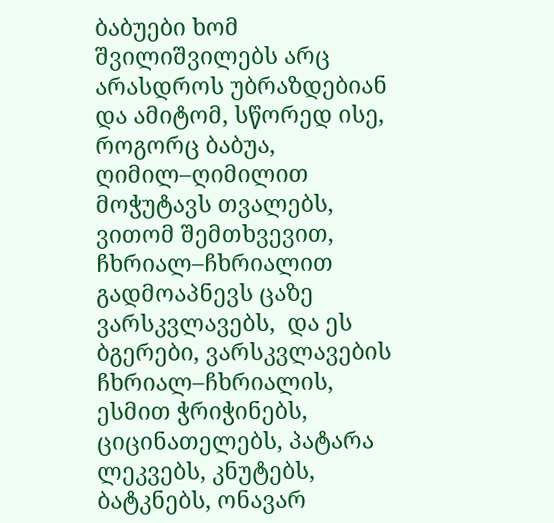ბაბუები ხომ შვილიშვილებს არც არასდროს უბრაზდებიან და ამიტომ, სწორედ ისე, როგორც ბაბუა, ღიმილ–ღიმილით მოჭუტავს თვალებს, ვითომ შემთხვევით,  ჩხრიალ–ჩხრიალით  გადმოაპნევს ცაზე ვარსკვლავებს,  და ეს ბგერები, ვარსკვლავების ჩხრიალ–ჩხრიალის, ესმით ჭრიჭინებს, ციცინათელებს, პატარა ლეკვებს, კნუტებს, ბატკნებს, ონავარ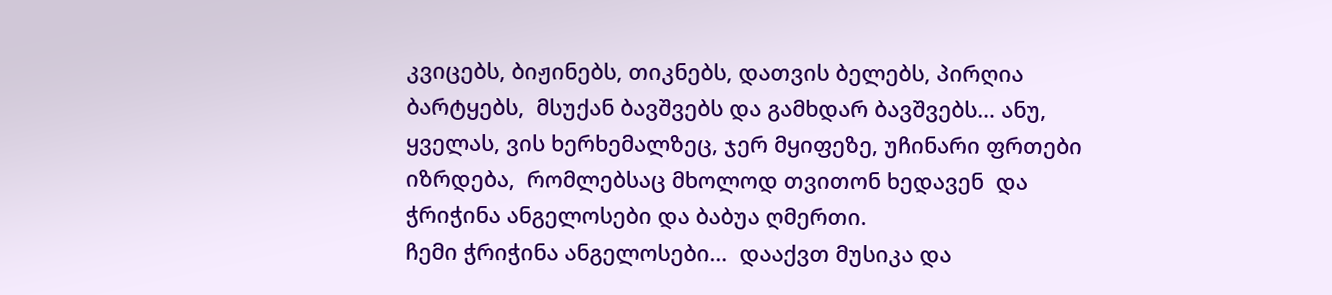კვიცებს, ბიჟინებს, თიკნებს, დათვის ბელებს, პირღია  ბარტყებს,  მსუქან ბავშვებს და გამხდარ ბავშვებს… ანუ, ყველას, ვის ხერხემალზეც, ჯერ მყიფეზე, უჩინარი ფრთები იზრდება,  რომლებსაც მხოლოდ თვითონ ხედავენ  და ჭრიჭინა ანგელოსები და ბაბუა ღმერთი.
ჩემი ჭრიჭინა ანგელოსები…  დააქვთ მუსიკა და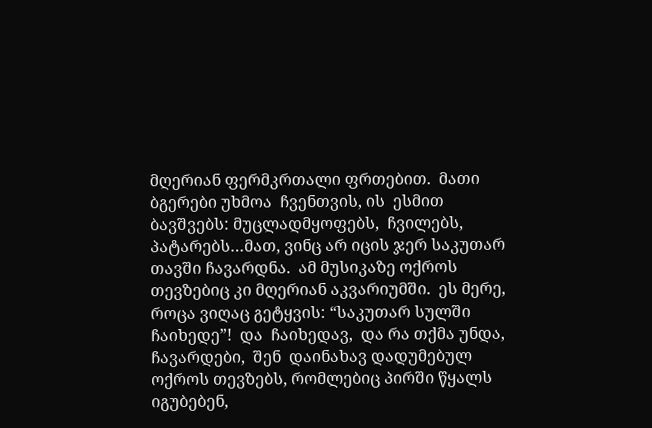მღერიან ფერმკრთალი ფრთებით.  მათი ბგერები უხმოა  ჩვენთვის, ის  ესმით ბავშვებს: მუცლადმყოფებს,  ჩვილებს,  პატარებს…მათ, ვინც არ იცის ჯერ საკუთარ თავში ჩავარდნა.  ამ მუსიკაზე ოქროს თევზებიც კი მღერიან აკვარიუმში.  ეს მერე,  როცა ვიღაც გეტყვის: “საკუთარ სულში ჩაიხედე”!  და  ჩაიხედავ,  და რა თქმა უნდა,  ჩავარდები,  შენ  დაინახავ დადუმებულ ოქროს თევზებს, რომლებიც პირში წყალს იგუბებენ,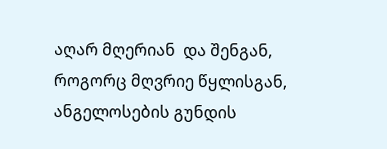აღარ მღერიან  და შენგან,  როგორც მღვრიე წყლისგან,  ანგელოსების გუნდის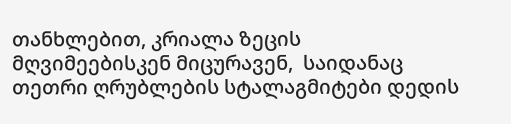თანხლებით, კრიალა ზეცის მღვიმეებისკენ მიცურავენ,  საიდანაც თეთრი ღრუბლების სტალაგმიტები დედის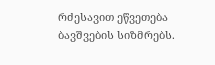რძესავით ეწვეთება ბავშვების სიზმრებს.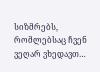სიზმრებს, რომლებსაც ჩვენ ვეღარ ვხედავთ…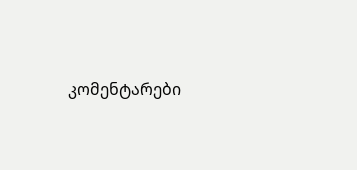კომენტარები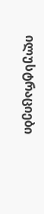ილუსტრაციები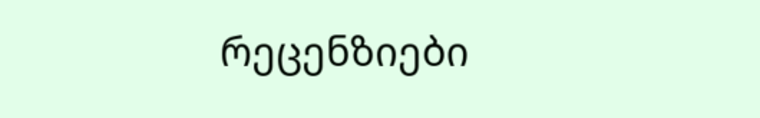რეცენზიები